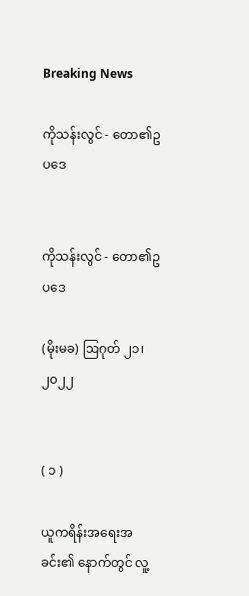Breaking News

ကိုသန်းလွင် - တော၏ဥပဒေ


ကိုသန်းလွင် - တော၏ဥပဒေ

(မိုးမခ) ဩဂုတ် ၂၁၊ ၂၀၂၂


( ၁ )

ယူကရိန်းအရေးအခင်း၏ နောက်တွင် လူ့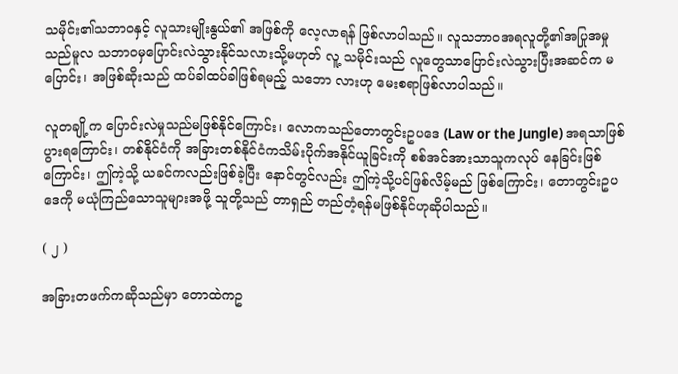သမိုင်း၏သဘာဝနှင့် လူသားမျိုးနွယ်၏ အဖြစ်ကို လေ့လာရန် ဖြစ်လာပါသည်။ လူသဘာဝအရလူတို့၏အပြုအမှုသည်မူလ သဘာဝမှပြောင်းလဲသွားနိုင်သလားသို့မဟုတ် လူ့ သမိုင်းသည် လူတွေသာပြောင်းလဲသွားပြီးအဆင်က မပြောင်း၊ အဖြစ်ဆိုးသည် ထပ်ခါထပ်ခါဖြစ်ရမည့် သဘော လားဟု မေးစရာဖြစ်လာပါသည်။

လူတချို့က ပြောင်းလဲမှုသည်မဖြစ်နိုင်ကြောင်း၊ လောကသည်တောတွင်းဥပဒေ (Law or the Jungle) အရသာဖြစ်ပွားရကြောင်း၊ တစ်နိုင်ငံကို အခြားတစ်နိုင်ငံကသိမ်းပိုက်အနိုင်ယူခြင်းကို စစ်အင်အားသာသူကလုပ် နေခြင်းဖြစ်ကြောင်း၊ ဤကဲ့သို့ ယခင်ကလည်းဖြစ်ခဲ့ပြီး နောင်တွင်လည်း ဤကဲ့သို့ပင်ဖြစ်လိမ့်မည် ဖြစ်ကြောင်း၊ တောတွင်းဥပဒေကို မယုံကြည်သောသူများအဖို့ သူတို့သည် တာရှည် တည်တံ့ရန်မဖြစ်နိုင်ဟုဆိုပါသည်။

( ၂ )

အခြားတဖက်ကဆိုသည်မှာ တောထဲကဥ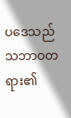ပဒေသည် သဘာဝတရား၏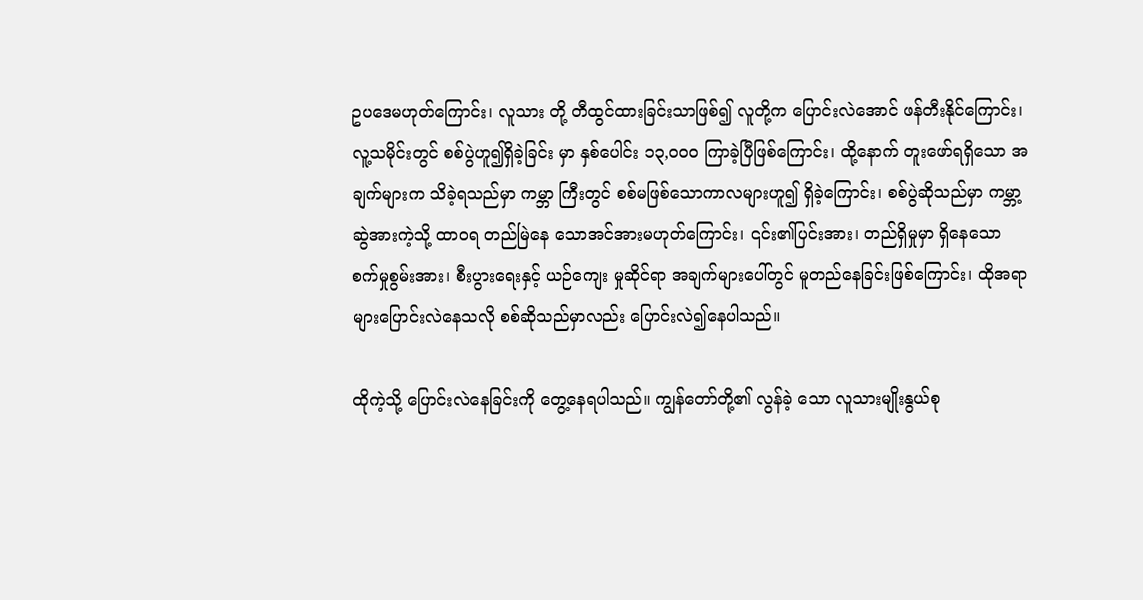ဥပဒေမဟုတ်ကြောင်း၊ လူသား တို့ တီထွင်ထားခြင်းသာဖြစ်၍ လူတို့က ပြောင်းလဲအောင် ဖန်တီးနိုင်ကြောင်း၊ လူ့သမိုင်းတွင် စစ်ပွဲဟူ၍ရှိခဲ့ခြင်း မှာ နှစ်ပေါင်း ၁၃,၀၀၀ ကြာခဲ့ပြီဖြစ်ကြောင်း၊ ထို့နောက် တူးဖော်ရရှိသော အချက်များက သိခဲ့ရသည်မှာ ကမ္ဘာ ကြီးတွင် စစ်မဖြစ်သောကာလများဟူ၍ ရှိခဲ့ကြောင်း၊ စစ်ပွဲဆိုသည်မှာ ကမ္ဘာ့ဆွဲအားကဲ့သို့ ထာဝရ တည်မြဲနေ သောအင်အားမဟုတ်ကြောင်း၊ ၎င်း၏ပြင်းအား၊ တည်ရှိမှုမှာ ရှိနေသော စက်မှုစွမ်းအား၊ စီးပွားရေးနှင့် ယဉ်ကျေး မှုဆိုင်ရာ အချက်များပေါ်တွင် မူတည်နေခြင်းဖြစ်ကြောင်း၊ ထိုအရာများပြောင်းလဲနေသလို စစ်ဆိုသည်မှာလည်း ပြောင်းလဲ၍နေပါသည်။

ထိုကဲ့သို့ ပြောင်းလဲနေခြင်းကို တွေ့နေရပါသည်။ ကျွန်တော်တို့၏ လွန်ခဲ့ သော လူသားမျိုးနွယ်စု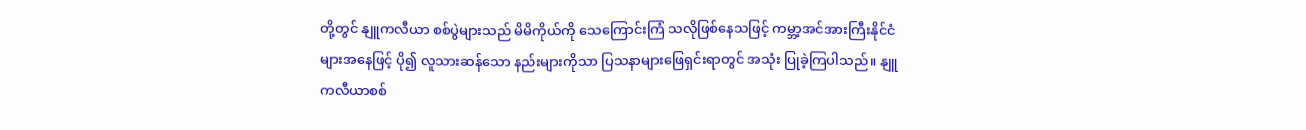တို့တွင် နျူကလီယာ စစ်ပွဲများသည် မိမိကိုယ်ကို သေကြောင်းကြံ သလိုဖြစ်နေသဖြင့် ကမ္ဘာ့အင်အားကြီးနိုင်ငံများအနေဖြင့် ပို၍ လူသားဆန်သော နည်းများကိုသာ ပြသနာများဖြေရှင်းရာတွင် အသုံး ပြုခဲ့ကြပါသည်။ နျူကလီယာစစ်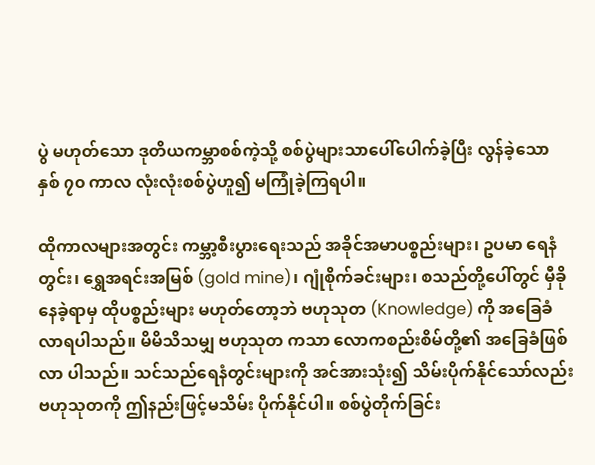ပွဲ မဟုတ်သော ဒုတိယကမ္ဘာစစ်ကဲ့သို့ စစ်ပွဲများသာပေါ်ပေါက်ခဲ့ပြီး လွန်ခဲ့သော နှစ် ၇၀ ကာလ လုံးလုံးစစ်ပွဲဟူ၍ မကြုံခဲ့ကြရပါ။

ထိုကာလများအတွင်း ကမ္ဘာ့စီးပွားရေးသည် အခိုင်အမာပစ္စည်းများ၊ ဥပမာ ရေနံတွင်း၊ ရွှေအရင်းအမြစ် (gold mine)၊ ဂျုံစိုက်ခင်းများ၊ စသည်တို့ပေါ်တွင် မှီခိုနေခဲ့ရာမှ ထိုပစ္စည်းများ မဟုတ်တော့ဘဲ ဗဟုသုတ (Knowledge) ကို အခြေခံလာရပါသည်။ မိမိသိသမျှ ဗဟုသုတ ကသာ လောကစည်းစိမ်တို့၏ အခြေခံဖြစ်လာ ပါသည်။ သင်သည်ရေနံတွင်းများကို အင်အားသုံး၍ သိမ်းပိုက်နိုင်သော်လည်း ဗဟုသုတကို ဤနည်းဖြင့်မသိမ်း ပိုက်နိုင်ပါ။ စစ်ပွဲတိုက်ခြင်း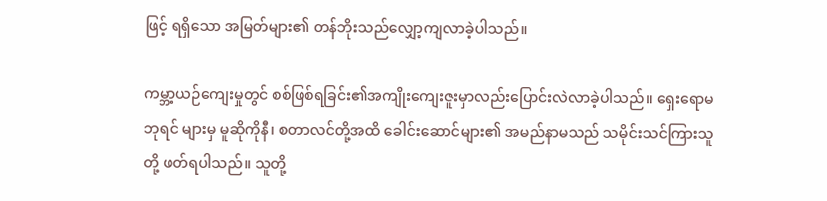ဖြင့် ရရှိသော အမြတ်များ၏ တန်ဘိုးသည်လျှော့ကျလာခဲ့ပါသည်။

ကမ္ဘာ့ယဉ်ကျေးမှုတွင် စစ်ဖြစ်ရခြင်း၏အကျိုးကျေးဇူးမှာလည်းပြောင်းလဲလာခဲ့ပါသည်။ ရှေးရောမဘုရင် များမှ မူဆိုကိုနီ၊ စတာလင်တို့အထိ ခေါင်းဆောင်များ၏ အမည်နာမသည် သမိုင်းသင်ကြားသူတို့ ဖတ်ရပါသည်။ သူတို့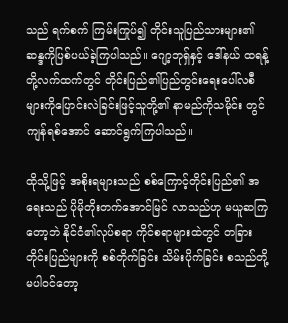သည် ရက်စက် ကြမ်းကြုပ်၍ တိုင်းသူပြည်သားများ၏ ဆန္ဒကိုပြစ်ပယ်ခဲ့ကြပါသည်။ ဂျော့ဘုရှ်နှင့် ဒေါ်နယ် ထရန့် တို့လက်ထက်တွင် တိုင်းပြည်၏ပြည်တွင်းရေးပေါ်လစီများကိုပြောင်းလဲခြင်းဖြင့်သူတို့၏ နာမည်ကိုသမိုင်း တွင်ကျန်ရစ်အောင် ဆောင်ရွက်ကြပါသည်။

ထိုသို့ဖြင့် အစိုးရများသည် စစ်ကြောင့်တိုင်းပြည်၏ အရေးသည် ပိုမိုတိုးတက်အောင်မြင် လာသည်ဟု မယူဆကြတော့ဘဲ နိုင်ငံ၏လုပ်စရာ ကိုင်စရာများထဲတွင် တခြားတိုင်းပြည်များကို စစ်တိုက်ခြင်း သိမ်းပိုက်ခြင်း စသည်တို့ မပါဝင်တော့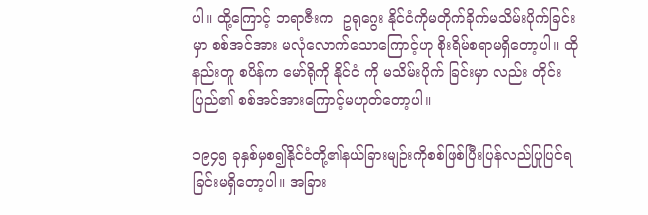ပါ။ ထို့ကြောင့် ဘရာဇီးက  ဥရုဂွေး နိုင်ငံကိုမတိုက်ခိုက်မသိမ်းပိုက်ခြင်းမှာ စစ်အင်အား မလုံလောက်သောကြောင့်ဟု စိုးရိမ်စရာမရှိတော့ပါ။ ထိုနည်းတူ စပိန်က မော်ရိုကို နိုင်ငံ ကို မသိမ်းပိုက် ခြင်းမှာ လည်း တိုင်းပြည်၏ စစ်အင်အားကြောင့်မဟုတ်တော့ပါ။

၁၉၄၅ ခုနှစ်မှစ၍နိုင်ငံတို့၏နယ်ခြားမျဉ်းကိုစစ်ဖြစ်ပြီးပြန်လည်ပြုပြင်ရခြင်းမရှိတော့ပါ။ အခြား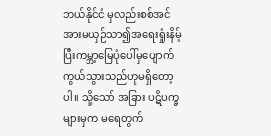ဘယ်နိုင်ငံ မှလည်းစစ်အင်အားမယှဉ်သာ၍အရေးရှုံးနိမ့်ပြီးကမ္ဘာ့မြေပုံပေါ်မှပျောက်ကွယ်သွားသည်ဟုမရှိတော့ ပါ။ သို့သော် အခြား ပဋိပက္ခများမှက မရေတွက်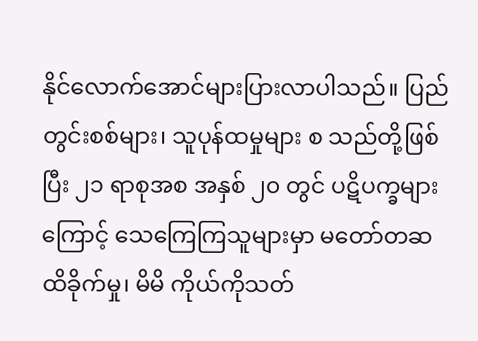နိုင်လောက်အောင်များပြားလာပါသည်။ ပြည်တွင်းစစ်များ၊ သူပုန်ထမှုများ စ သည်တို့ဖြစ်ပြီး ၂၁ ရာစုအစ အနှစ် ၂၀ တွင် ပဋိပက္ခများကြောင့် သေကြေကြသူများမှာ မတော်တဆ ထိခိုက်မှု၊ မိမိ ကိုယ်ကိုသတ်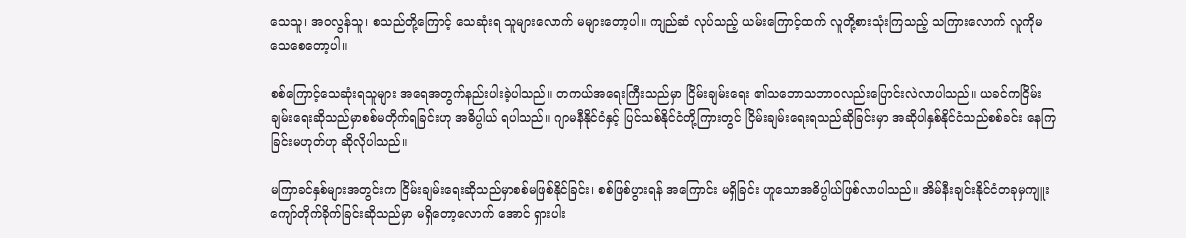သေသူ၊ အဝလွန်သူ၊ စသည်တို့ကြောင့် သေဆုံးရ သူများလောက် မများတော့ပါ။ ကျည်ဆံ လုပ်သည့် ယမ်းကြောင့်ထက် လူတို့စားသုံးကြသည့် သကြားလောက် လူကိုမသေစေတော့ပါ။

စစ်ကြောင့်သေဆုံးရသူများ အရေအတွက်နည်းပါးခဲ့ပါသည်။ တကယ်အရေးကြီးသည်မှာ ငြိမ်းချမ်းရေး ၏သဘောသဘာဝလည်းပြောင်းလဲလာပါသည်။ ယခင်ကငြိမ်းချမ်းရေးဆိုသည်မှာစစ်မတိုက်ရခြင်းဟု အဓိပ္ပါယ် ရပါသည်။ ဂျာမနီနိုင်ငံနှင့် ပြင်သစ်နိုင်ငံတို့ကြားတွင် ငြိမ်းချမ်းရေးရသည်ဆိုခြင်းမှာ အဆိုပါနှစ်နိုင်ငံသည်စစ်ခင်း နေကြခြင်းမဟုတ်ဟု ဆိုလိုပါသည်။

မကြာခင်နှစ်များအတွင်းက ငြိမ်းချမ်းရေးဆိုသည်မှာစစ်မဖြစ်နိုင်ခြင်း၊ စစ်ဖြစ်ပွားရန် အကြောင်း မရှိခြင်း ဟူသောအဓိပ္ပါယ်ဖြစ်လာပါသည်။ အိမ်နီးချင်းနိုင်ငံတခုမှကျူးကျော်တိုက်ခိုက်ခြင်းဆိုသည်မှာ မရှိတော့လောက် အောင် ရှားပါး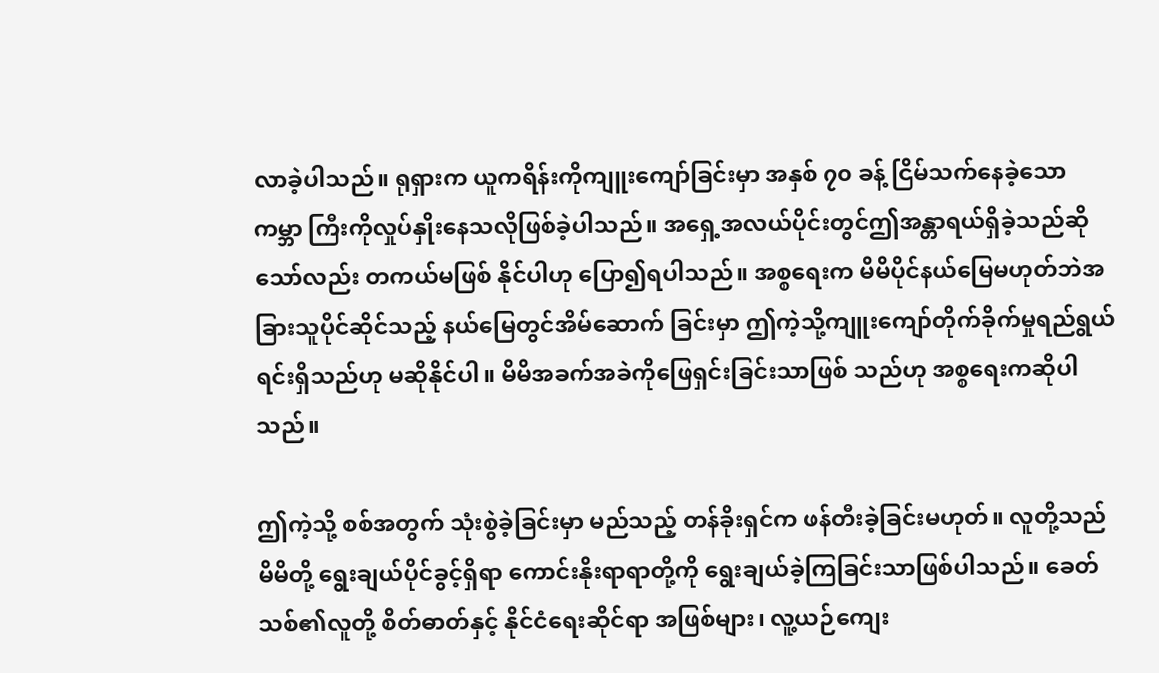လာခဲ့ပါသည်။ ရုရှားက ယူကရိန်းကိုကျူးကျော်ခြင်းမှာ အနှစ် ၇၀ ခန့် ငြိမ်သက်နေခဲ့သော ကမ္ဘာ ကြီးကိုလှုပ်နှိုးနေသလိုဖြစ်ခဲ့ပါသည်။ အရှေ့အလယ်ပိုင်းတွင်ဤအန္တာရယ်ရှိခဲ့သည်ဆိုသော်လည်း တကယ်မဖြစ် နိုင်ပါဟု ပြော၍ရပါသည်။ အစ္စရေးက မိမိပိုင်နယ်မြေမဟုတ်ဘဲအခြားသူပိုင်ဆိုင်သည့် နယ်မြေတွင်အိမ်ဆောက် ခြင်းမှာ ဤကဲ့သို့ကျူးကျော်တိုက်ခိုက်မှုရည်ရွယ်ရင်းရှိသည်ဟု မဆိုနိုင်ပါ။ မိမိအခက်အခဲကိုဖြေရှင်းခြင်းသာဖြစ် သည်ဟု အစ္စရေးကဆိုပါသည်။

ဤကဲ့သို့ စစ်အတွက် သုံးစွဲခဲ့ခြင်းမှာ မည်သည့် တန်ခိုးရှင်က ဖန်တီးခဲ့ခြင်းမဟုတ်။ လူတို့သည် မိမိတို့ ရွေးချယ်ပိုင်ခွင့်ရှိရာ ကောင်းနိုးရာရာတို့ကို ရွေးချယ်ခဲ့ကြခြင်းသာဖြစ်ပါသည်။ ခေတ်သစ်၏လူတို့ စိတ်ဓာတ်နှင့် နိုင်ငံရေးဆိုင်ရာ အဖြစ်များ၊ လူ့ယဉ်ကျေး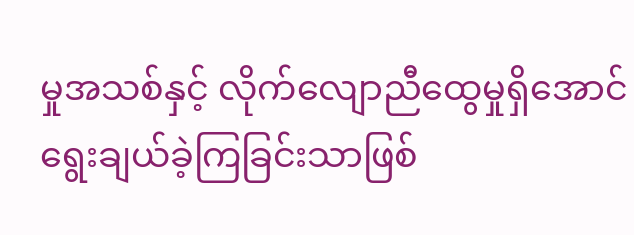မှုအသစ်နှင့် လိုက်လျောညီထွေမှုရှိအောင် ရွေးချယ်ခဲ့ကြခြင်းသာဖြစ်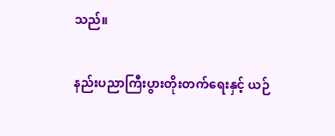သည်။

နည်းပညာကြီးပွားတိုးတက်ရေးနှင့် ယဉ်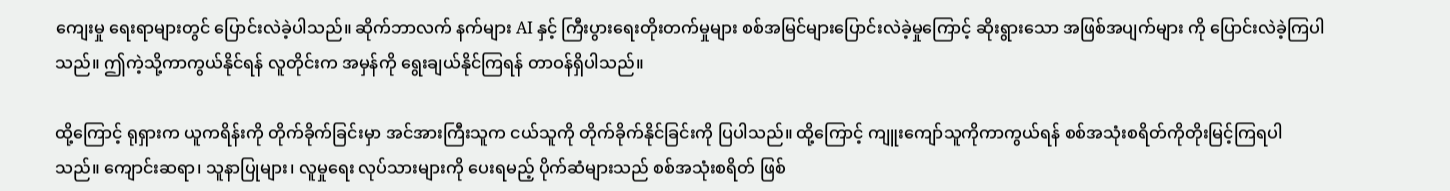ကျေးမှု ရေးရာများတွင် ပြောင်းလဲခဲ့ပါသည်။ ဆိုက်ဘာလက် နက်များ AI နှင့် ကြီးပွားရေးတိုးတက်မှုများ စစ်အမြင်များပြောင်းလဲခဲ့မှုကြောင့် ဆိုးရွားသော အဖြစ်အပျက်များ ကို ပြောင်းလဲခဲ့ကြပါသည်။ ဤကဲ့သို့ကာကွယ်နိုင်ရန် လူတိုင်းက အမှန်ကို ရွေးချယ်နိုင်ကြရန် တာဝန်ရှိပါသည်။

ထို့ကြောင့် ရုရှားက ယူကရိန်းကို တိုက်ခိုက်ခြင်းမှာ အင်အားကြီးသူက ငယ်သူကို တိုက်ခိုက်နိုင်ခြင်းကို ပြပါသည်။ ထို့ကြောင့် ကျူးကျော်သူကိုကာကွယ်ရန် စစ်အသုံးစရိတ်ကိုတိုးမြင့်ကြရပါသည်။ ကျောင်းဆရာ၊ သူနာပြုများ၊ လူမှုရေး လုပ်သားများကို ပေးရမည့် ပိုက်ဆံများသည် စစ်အသုံးစရိတ် ဖြစ်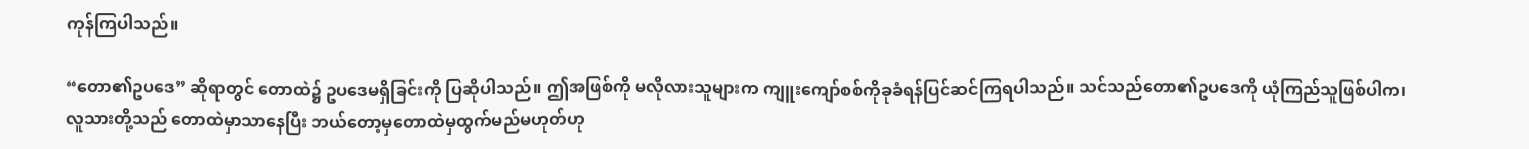ကုန်ကြပါသည်။

“တော၏ဥပဒေ” ဆိုရာတွင် တောထဲ၌ ဥပဒေမရှိခြင်းကို ပြဆိုပါသည်။ ဤအဖြစ်ကို မလိုလားသူများက ကျူးကျော်စစ်ကိုခုခံရန်ပြင်ဆင်ကြရပါသည်။ သင်သည်တော၏ဥပဒေကို ယုံကြည်သူဖြစ်ပါက၊ လူသားတို့သည် တောထဲမှာသာနေပြီး ဘယ်တော့မှတောထဲမှထွက်မည်မဟုတ်ဟု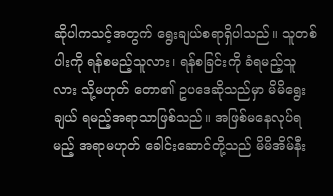ဆိုပါကသင့်အတွက် ရွေးချယ်စရာရှိပါသည်။ သူတစ်ပါးကို ရန်စမည့်သူလား၊ ရန်စခြင်းကို ခံရမည့်သူလား သို့မဟုတ် တော၏ ဥပဒေဆိုသည်မှာ မိမိရွေးချယ် ရမည့်အရာသာဖြစ်သည်။ အဖြစ်မနေလုပ်ရမည့် အရာမဟုတ် ခေါင်းဆောင်တို့သည် မိမိအိမ်နီး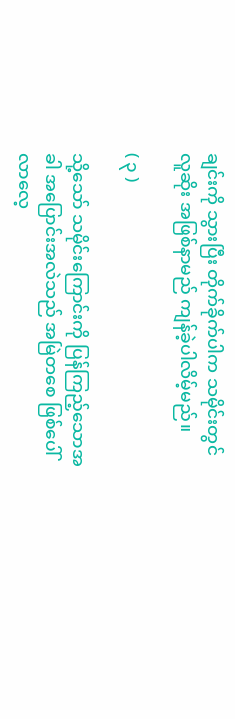ချင်းကို သွားပြီး တိုက်ခိုက်ပါက သမိုင်းတွင် လူဆိုး အဖြစ်နာမည် ကျန်ခဲ့ပါလိမ့်မည်။

( ၃ )

သို့သော် သမိုင်းကြောင်းကို ပြန်ကြည့်သောအခါ အပြောင်းအလဲသည် အမြဲတစေ ဖြစ်ပေါ်လာလေ့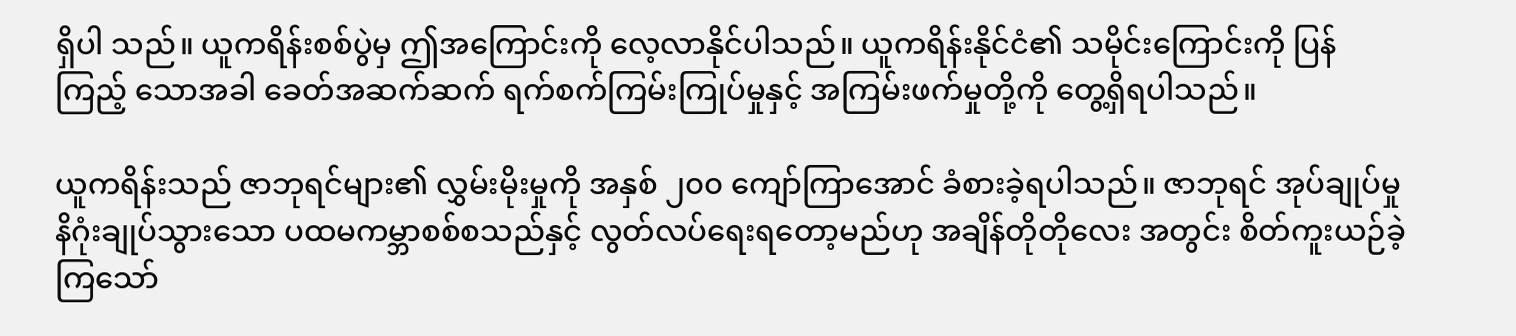ရှိပါ သည်။ ယူကရိန်းစစ်ပွဲမှ ဤအကြောင်းကို လေ့လာနိုင်ပါသည်။ ယူကရိန်းနိုင်ငံ၏ သမိုင်းကြောင်းကို ပြန်ကြည့် သောအခါ ခေတ်အဆက်ဆက် ရက်စက်ကြမ်းကြုပ်မှုနှင့် အကြမ်းဖက်မှုတို့ကို တွေ့ရှိရပါသည်။

ယူကရိန်းသည် ဇာဘုရင်များ၏ လွှမ်းမိုးမှုကို အနှစ် ၂၀၀ ကျော်ကြာအောင် ခံစားခဲ့ရပါသည်။ ဇာဘုရင် အုပ်ချုပ်မှု နိဂုံးချုပ်သွားသော ပထမကမ္ဘာစစ်စသည်နှင့် လွတ်လပ်ရေးရတော့မည်ဟု အချိန်တိုတိုလေး အတွင်း စိတ်ကူးယဉ်ခဲ့ကြသော်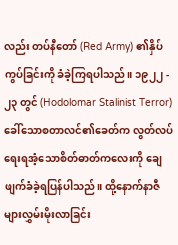လည်း တပ်နီတော် (Red Army) ၏နှိပ်ကွပ်ခြင်းကို ခံခဲ့ကြရပါသည်။ ၁၉၂၂ - ၂၃ တွင် (Hodolomar Stalinist Terror) ခေါ်သောစတာလင်၏ခေတ်က လွတ်လပ်ရေးရအံ့သောစိတ်ဓာတ်ကလေးကို ချေဖျက်ခံခဲ့ရပြန်ပါသည်။ ထို့နောက်နာဇီများလွှမ်းမိုးလာခြင်း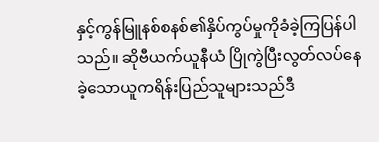နှင့်ကွန်မြူနစ်စနစ်၏နှိပ်ကွပ်မှုကိုခံခဲ့ကြပြန်ပါသည်။ ဆိုဗီယက်ယူနီယံ ပြိုကွဲပြီးလွတ်လပ်နေခဲ့သောယူကရိန်းပြည်သူများသည်ဒီ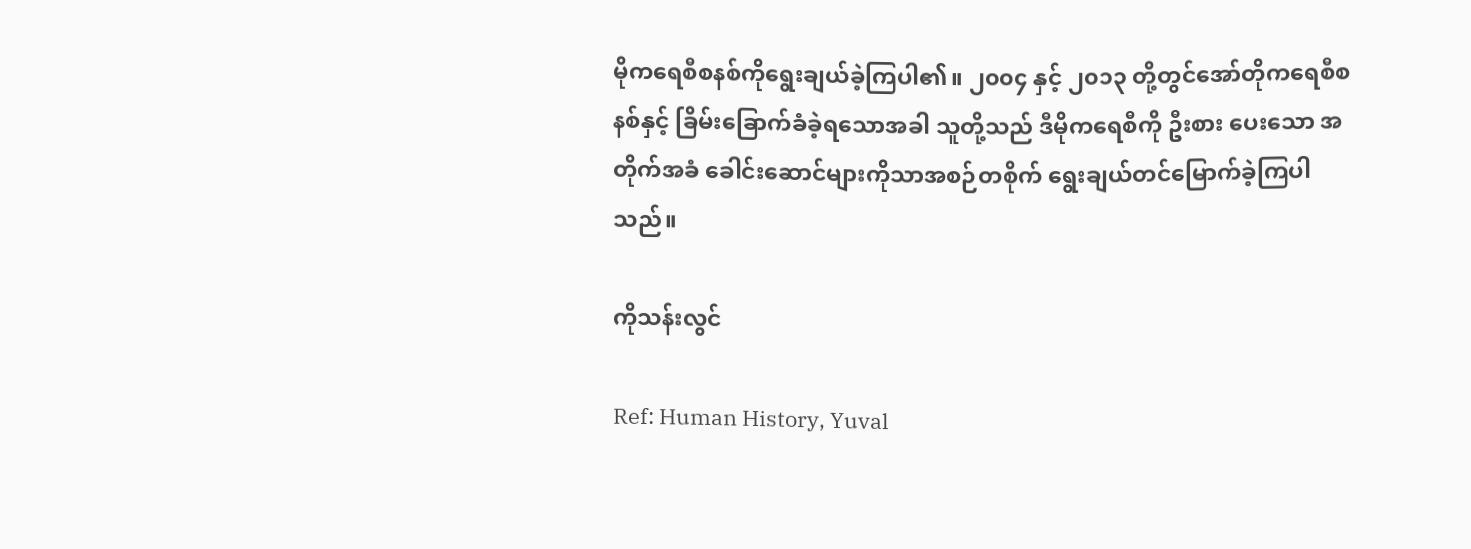မိုကရေစီစနစ်ကိုရွေးချယ်ခဲ့ကြပါ၏။ ၂၀၀၄ နှင့် ၂၀၁၃ တို့တွင်အော်တိုကရေစီစနစ်နှင့် ခြိမ်းခြောက်ခံခဲ့ရသောအခါ သူတို့သည် ဒီမိုကရေစီကို ဦးစား ပေးသော အတိုက်အခံ ခေါင်းဆောင်များကိုသာအစဉ်တစိုက် ရွေးချယ်တင်မြောက်ခဲ့ကြပါသည်။

ကိုသန်းလွင်

Ref: Human History, Yuval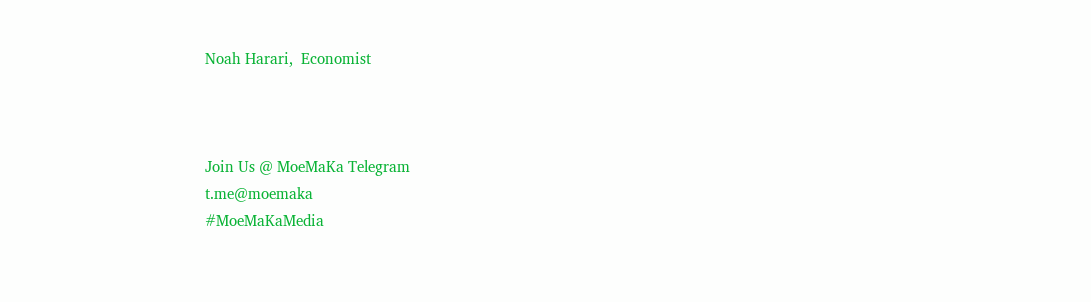Noah Harari,  Economist



Join Us @ MoeMaKa Telegram
t.me@moemaka
#MoeMaKaMedia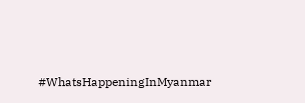#WhatsHappeningInMyanmar